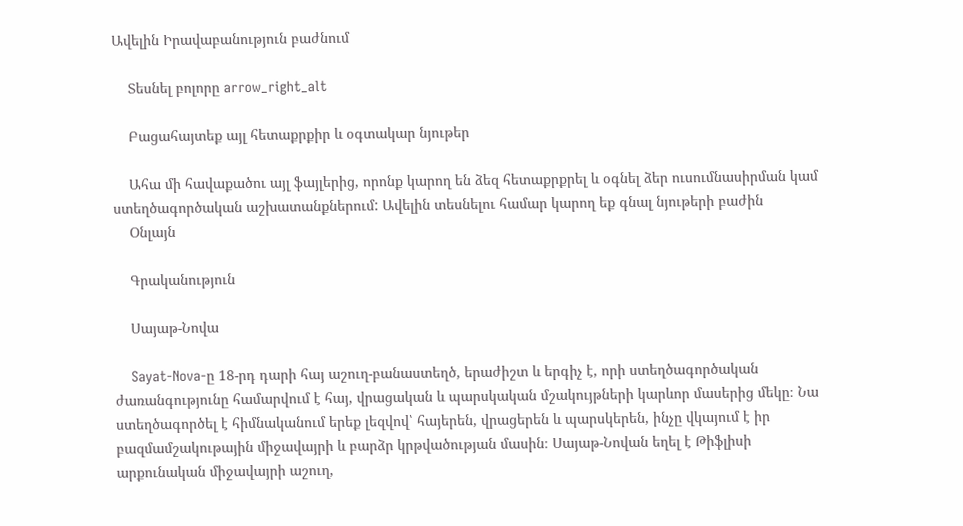Ավելին Իրավաբանություն բաժնում

    Տեսնել բոլորը arrow_right_alt

    Բացահայտեք այլ հետաքրքիր և օգտակար նյութեր

    Ահա մի հավաքածու այլ ֆայլերից, որոնք կարող են ձեզ հետաքրքրել և օգնել ձեր ուսումնասիրման կամ ստեղծագործական աշխատանքներում: Ավելին տեսնելու համար կարող եք գնալ նյութերի բաժին
    Օնլայն

    Գրականություն

    Սայաթ-Նովա

    Sayat-Nova-ը 18-րդ դարի հայ աշուղ-բանաստեղծ, երաժիշտ և երգիչ է, որի ստեղծագործական ժառանգությունը համարվում է հայ, վրացական և պարսկական մշակույթների կարևոր մասերից մեկը։ Նա ստեղծագործել է հիմնականում երեք լեզվով՝ հայերեն, վրացերեն և պարսկերեն, ինչը վկայում է իր բազմամշակութային միջավայրի և բարձր կրթվածության մասին։ Սայաթ-Նովան եղել է Թիֆլիսի արքունական միջավայրի աշուղ,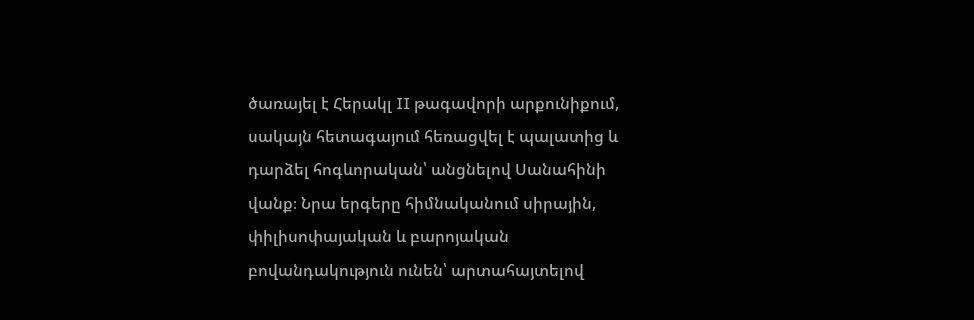ծառայել է Հերակլ II թագավորի արքունիքում, սակայն հետագայում հեռացվել է պալատից և դարձել հոգևորական՝ անցնելով Սանահինի վանք։ Նրա երգերը հիմնականում սիրային, փիլիսոփայական և բարոյական բովանդակություն ունեն՝ արտահայտելով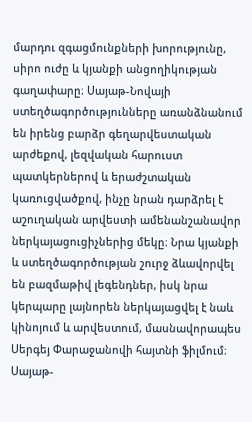մարդու զգացմունքների խորությունը, սիրո ուժը և կյանքի անցողիկության գաղափարը։ Սայաթ-Նովայի ստեղծագործությունները առանձնանում են իրենց բարձր գեղարվեստական արժեքով, լեզվական հարուստ պատկերներով և երաժշտական կառուցվածքով, ինչը նրան դարձրել է աշուղական արվեստի ամենանշանավոր ներկայացուցիչներից մեկը։ Նրա կյանքի և ստեղծագործության շուրջ ձևավորվել են բազմաթիվ լեգենդներ, իսկ նրա կերպարը լայնորեն ներկայացվել է նաև կինոյում և արվեստում, մասնավորապես Սերգեյ Փարաջանովի հայտնի ֆիլմում։ Սայաթ-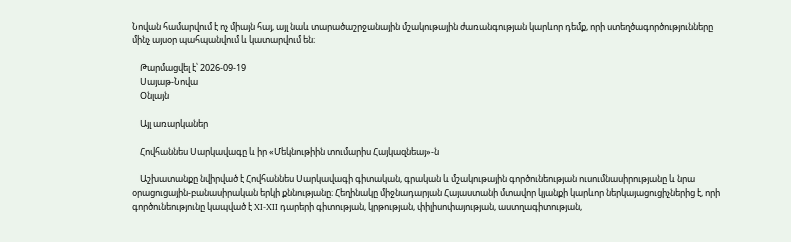Նովան համարվում է ոչ միայն հայ, այլ նաև տարածաշրջանային մշակութային ժառանգության կարևոր դեմք, որի ստեղծագործությունները մինչ այսօր պահպանվում և կատարվում են։

    Թարմացվել է՝ 2026-09-19
    Սայաթ-Նովա
    Օնլայն

    Այլ առարկաներ

    Հովհաննես Սարկավագը և իր «Մեկնութիին տումարիս Հայկազնեայ»-ն

    Աշխատանքը նվիրված է Հովհաննես Սարկավագի գիտական, գրական և մշակութային գործունեության ուսումնասիրությանը և նրա օրացուցային-բանասիրական երկի քննությանը։ Հեղինակը միջնադարյան Հայաստանի մտավոր կյանքի կարևոր ներկայացուցիչներից է, որի գործունեությունը կապված է XI-XII դարերի գիտության, կրթության, փիլիսոփայության, աստղագիտության,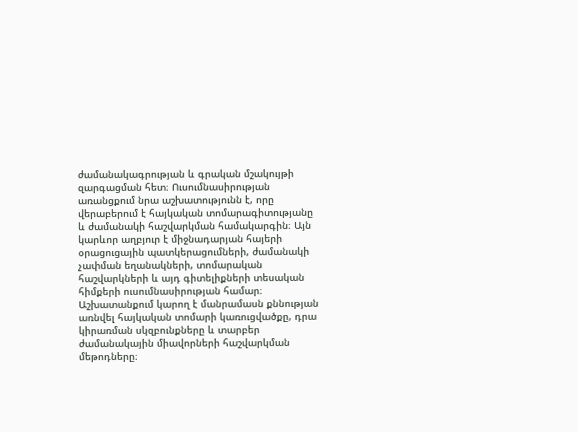ժամանակագրության և գրական մշակույթի զարգացման հետ։ Ուսումնասիրության առանցքում նրա աշխատությունն է, որը վերաբերում է հայկական տոմարագիտությանը և ժամանակի հաշվարկման համակարգին։ Այն կարևոր աղբյուր է միջնադարյան հայերի օրացուցային պատկերացումների, ժամանակի չափման եղանակների, տոմարական հաշվարկների և այդ գիտելիքների տեսական հիմքերի ուսումնասիրության համար։ Աշխատանքում կարող է մանրամասն քննության առնվել հայկական տոմարի կառուցվածքը, դրա կիրառման սկզբունքները և տարբեր ժամանակային միավորների հաշվարկման մեթոդները։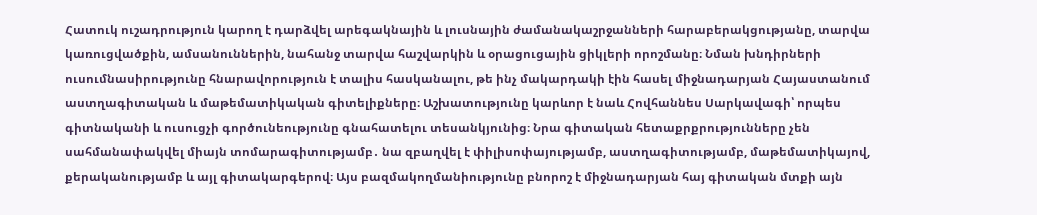Հատուկ ուշադրություն կարող է դարձվել արեգակնային և լուսնային ժամանակաշրջանների հարաբերակցությանը, տարվա կառուցվածքին, ամսանուններին, նահանջ տարվա հաշվարկին և օրացուցային ցիկլերի որոշմանը։ Նման խնդիրների ուսումնասիրությունը հնարավորություն է տալիս հասկանալու, թե ինչ մակարդակի էին հասել միջնադարյան Հայաստանում աստղագիտական և մաթեմատիկական գիտելիքները։ Աշխատությունը կարևոր է նաև Հովհաննես Սարկավագի՝ որպես գիտնականի և ուսուցչի գործունեությունը գնահատելու տեսանկյունից։ Նրա գիտական հետաքրքրությունները չեն սահմանափակվել միայն տոմարագիտությամբ․ նա զբաղվել է փիլիսոփայությամբ, աստղագիտությամբ, մաթեմատիկայով, քերականությամբ և այլ գիտակարգերով։ Այս բազմակողմանիությունը բնորոշ է միջնադարյան հայ գիտական մտքի այն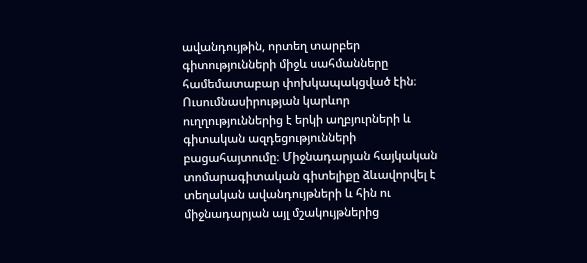ավանդույթին, որտեղ տարբեր գիտությունների միջև սահմանները համեմատաբար փոխկապակցված էին։ Ուսումնասիրության կարևոր ուղղություններից է երկի աղբյուրների և գիտական ազդեցությունների բացահայտումը։ Միջնադարյան հայկական տոմարագիտական գիտելիքը ձևավորվել է տեղական ավանդույթների և հին ու միջնադարյան այլ մշակույթներից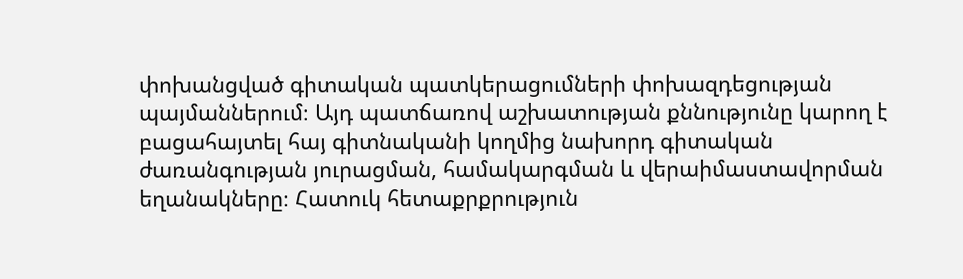փոխանցված գիտական պատկերացումների փոխազդեցության պայմաններում։ Այդ պատճառով աշխատության քննությունը կարող է բացահայտել հայ գիտնականի կողմից նախորդ գիտական ժառանգության յուրացման, համակարգման և վերաիմաստավորման եղանակները։ Հատուկ հետաքրքրություն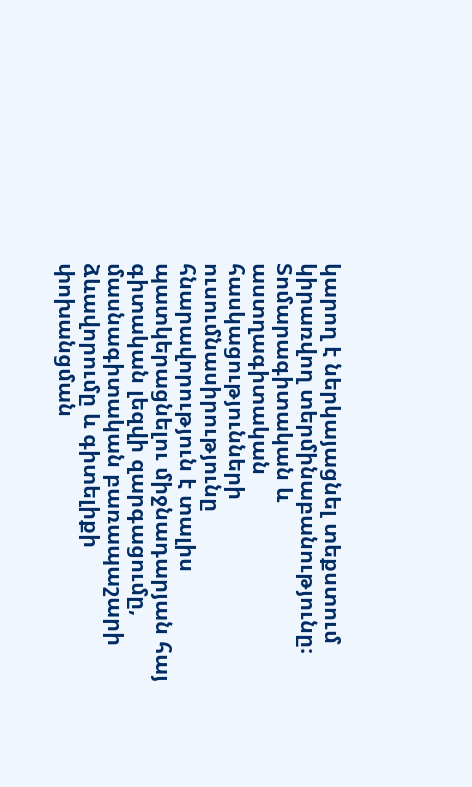կարող է ներկայացնել տեքստում կիրառվող տերմինաբանությունը։ Տոմարագիտական և աստղագիտական հասկացությունների ուսումնասիրությունը հնարավորություն է տալիս պատկերացնելու միջնադարյան հայ գիտական լեզվի զարգացումը, մասնագիտական բառապաշարի ձևավորումը և գիտելիքի փոխանցման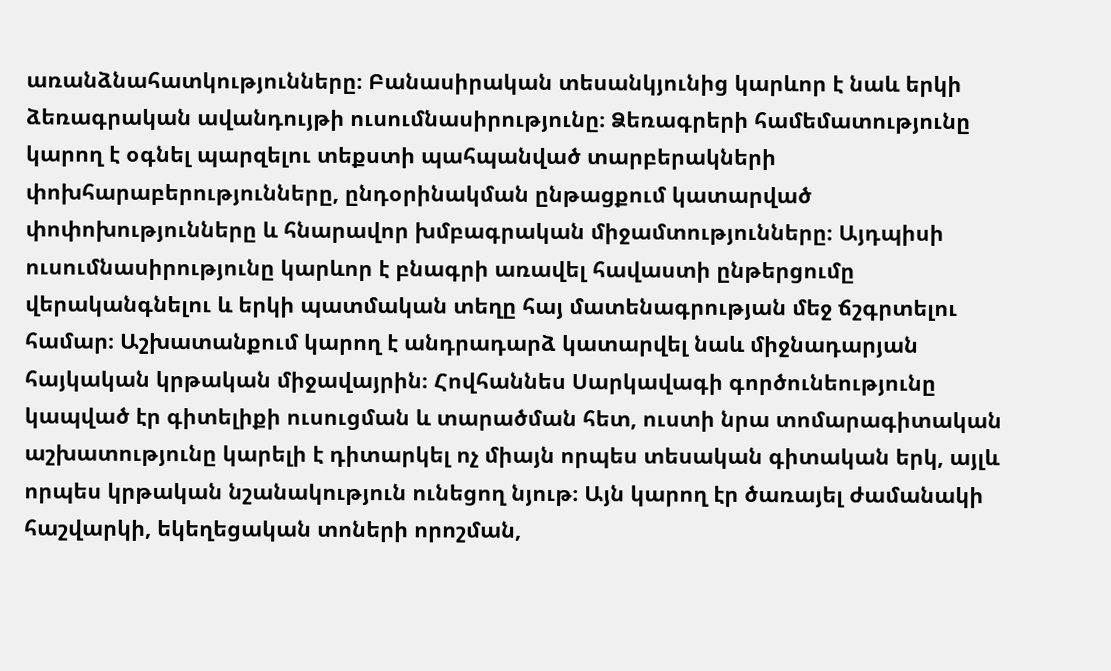առանձնահատկությունները։ Բանասիրական տեսանկյունից կարևոր է նաև երկի ձեռագրական ավանդույթի ուսումնասիրությունը։ Ձեռագրերի համեմատությունը կարող է օգնել պարզելու տեքստի պահպանված տարբերակների փոխհարաբերությունները, ընդօրինակման ընթացքում կատարված փոփոխությունները և հնարավոր խմբագրական միջամտությունները։ Այդպիսի ուսումնասիրությունը կարևոր է բնագրի առավել հավաստի ընթերցումը վերականգնելու և երկի պատմական տեղը հայ մատենագրության մեջ ճշգրտելու համար։ Աշխատանքում կարող է անդրադարձ կատարվել նաև միջնադարյան հայկական կրթական միջավայրին։ Հովհաննես Սարկավագի գործունեությունը կապված էր գիտելիքի ուսուցման և տարածման հետ, ուստի նրա տոմարագիտական աշխատությունը կարելի է դիտարկել ոչ միայն որպես տեսական գիտական երկ, այլև որպես կրթական նշանակություն ունեցող նյութ։ Այն կարող էր ծառայել ժամանակի հաշվարկի, եկեղեցական տոների որոշման,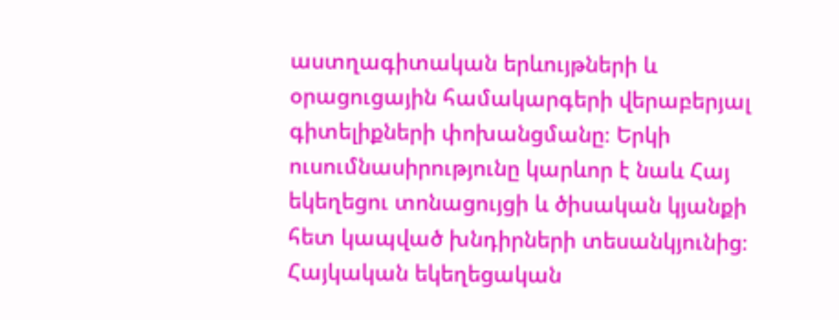աստղագիտական երևույթների և օրացուցային համակարգերի վերաբերյալ գիտելիքների փոխանցմանը։ Երկի ուսումնասիրությունը կարևոր է նաև Հայ եկեղեցու տոնացույցի և ծիսական կյանքի հետ կապված խնդիրների տեսանկյունից։ Հայկական եկեղեցական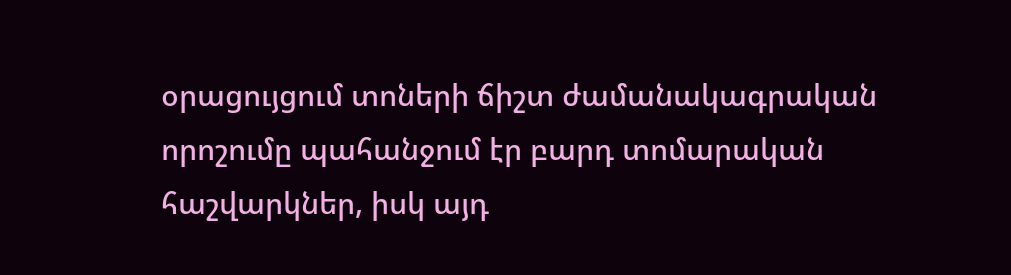օրացույցում տոների ճիշտ ժամանակագրական որոշումը պահանջում էր բարդ տոմարական հաշվարկներ, իսկ այդ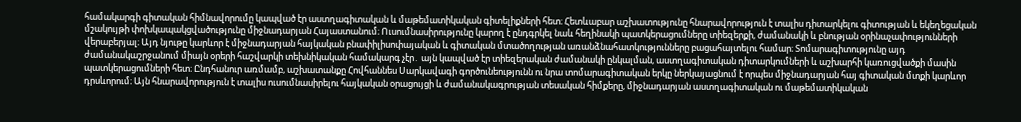համակարգի գիտական հիմնավորումը կապված էր աստղագիտական և մաթեմատիկական գիտելիքների հետ։ Հետևաբար աշխատությունը հնարավորություն է տալիս դիտարկելու գիտության և եկեղեցական մշակույթի փոխկապակցվածությունը միջնադարյան Հայաստանում։ Ուսումնասիրությունը կարող է ընդգրկել նաև հեղինակի պատկերացումները տիեզերքի, ժամանակի և բնության օրինաչափությունների վերաբերյալ։ Այդ նյութը կարևոր է միջնադարյան հայկական բնափիլիսոփայական և գիտական մտածողության առանձնահատկությունները բացահայտելու համար։ Տոմարագիտությունը այդ ժամանակաշրջանում միայն օրերի հաշվարկի տեխնիկական համակարգ չէր․ այն կապված էր տիեզերական ժամանակի ընկալման, աստղագիտական դիտարկումների և աշխարհի կառուցվածքի մասին պատկերացումների հետ։ Ընդհանուր առմամբ, աշխատանքը Հովհաննես Սարկավագի գործունեությունն ու նրա տոմարագիտական երկը ներկայացնում է որպես միջնադարյան հայ գիտական մտքի կարևոր դրսևորում։ Այն հնարավորություն է տալիս ուսումնասիրելու հայկական օրացույցի և ժամանակագրության տեսական հիմքերը, միջնադարյան աստղագիտական ու մաթեմատիկական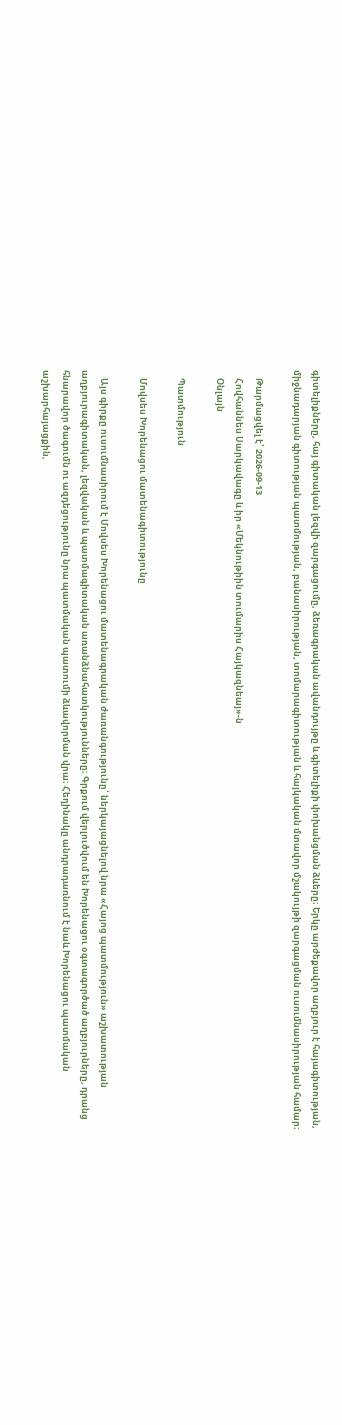գիտելիքները, հայ գիտական լեզվի զարգացումը, ձեռագրական ավանդույթը և գիտելիքի փոխանցման ձևերը։ Երկը արժեքավոր աղբյուր է հայագիտության, միջնադարյան գիտության պատմության, բանասիրության, տոմարագիտության և հայկական մտավոր մշակույթի զարգացման ուսումնասիրության համար։

    Թարմացվել է՝ 2026-09-13
    Հովհաննես Սարկավագը և իր «Մեկնութիին տումարիս Հայկազնեայ»-ն
    Օնլայն

    Պատմություն

    Մովսես Խորենացու մատենագիտությունը

    Այս գիրքը ուսումնասիրում է Մովսես Խորենացու մատենագրական ժառանգությունը՝ ներկայացնելով նրա «Հայոց պատմություն» աշխատության աղբյուրագիտական, լեզվական և պատմագիտական առանձնահատկությունները։ Գրքում վերլուծվում են Խորենացու օգտագործած աղբյուրները, դրանց հնարավոր ծագումն ու ազդեցությունը նրա պատմական պատումի ձևավորման վրա։ Հեղինակը անդրադառնում է նաև Խորենացու պատմական աշխարհայացքին,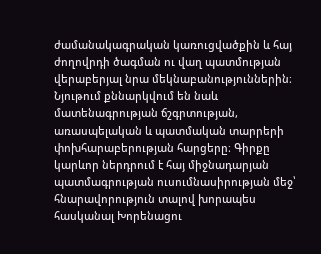ժամանակագրական կառուցվածքին և հայ ժողովրդի ծագման ու վաղ պատմության վերաբերյալ նրա մեկնաբանություններին։ Նյութում քննարկվում են նաև մատենագրության ճշգրտության, առասպելական և պատմական տարրերի փոխհարաբերության հարցերը։ Գիրքը կարևոր ներդրում է հայ միջնադարյան պատմագրության ուսումնասիրության մեջ՝ հնարավորություն տալով խորապես հասկանալ Խորենացու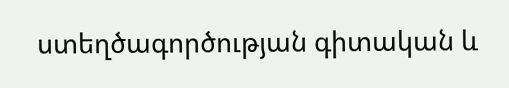ստեղծագործության գիտական և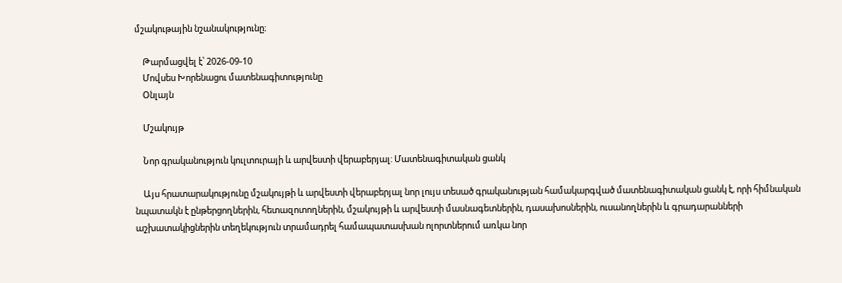մշակութային նշանակությունը։

    Թարմացվել է՝ 2026-09-10
    Մովսես Խորենացու մատենագիտությունը
    Օնլայն

    Մշակույթ

    Նոր գրականություն կուլտուրայի և արվեստի վերաբերյալ: Մատենագիտական ցանկ

    Այս հրատարակությունը մշակույթի և արվեստի վերաբերյալ նոր լույս տեսած գրականության համակարգված մատենագիտական ցանկ է, որի հիմնական նպատակն է ընթերցողներին, հետազոտողներին, մշակույթի և արվեստի մասնագետներին, դասախոսներին, ուսանողներին և գրադարանների աշխատակիցներին տեղեկություն տրամադրել համապատասխան ոլորտներում առկա նոր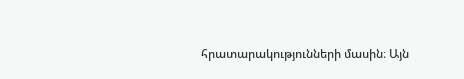հրատարակությունների մասին։ Այն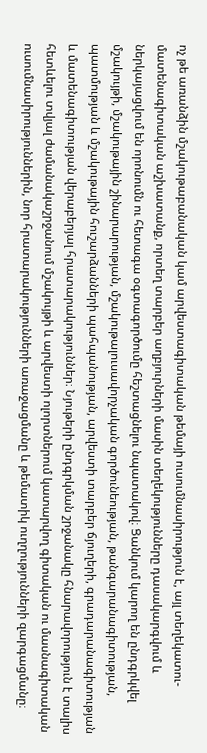ոչ թե առանձին մշակութաբանական կամ արվեստագիտական թեմայի ուսումնասիրություն է, այլ տեղեկատու-մատենագիտական աշխատանք, որտեղ տարբեր աղբյուրների մասին տեղեկությունները դասակարգվում և ներկայացվում են որոնումն ու հետագա օգտագործումը հեշտացնելու նպատակով։ Ցանկում կարող են ընդգրկվել մշակույթի, մշակութային շինարարության, մշակութալուսավորչական գործունեության, թանգարանագիտության, պատմության և մշակութային հուշարձանների պահպանության, արվեստի տարբեր ճյուղերի, գրադարանագիտության և մատենագիտության վերաբերյալ հրատարակություններ։ Նյութերի ընդգրկման շրջանակը հնարավորություն է տալիս հետևելու տվյալ ժամանակաշրջանում մշակույթի և արվեստի ոլորտներում կատարվող գիտական ու մասնագիտական ուսումնասիրություններին, նոր հրատարակությունների առաջացմանը և թեմատիկ ուղղությունների զարգացմանը։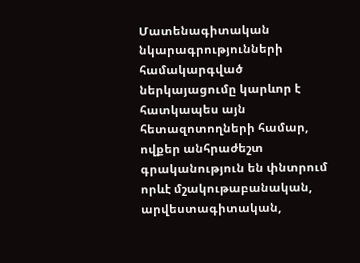Մատենագիտական նկարագրությունների համակարգված ներկայացումը կարևոր է հատկապես այն հետազոտողների համար, ովքեր անհրաժեշտ գրականություն են փնտրում որևէ մշակութաբանական, արվեստագիտական,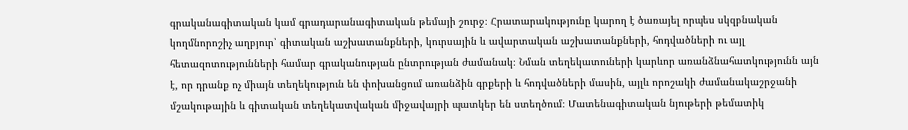գրականագիտական կամ գրադարանագիտական թեմայի շուրջ։ Հրատարակությունը կարող է ծառայել որպես սկզբնական կողմնորոշիչ աղբյուր՝ գիտական աշխատանքների, կուրսային և ավարտական աշխատանքների, հոդվածների ու այլ հետազոտությունների համար գրականության ընտրության ժամանակ։ Նման տեղեկատուների կարևոր առանձնահատկությունն այն է, որ դրանք ոչ միայն տեղեկություն են փոխանցում առանձին գրքերի և հոդվածների մասին, այլև որոշակի ժամանակաշրջանի մշակութային և գիտական տեղեկատվական միջավայրի պատկեր են ստեղծում։ Մատենագիտական նյութերի թեմատիկ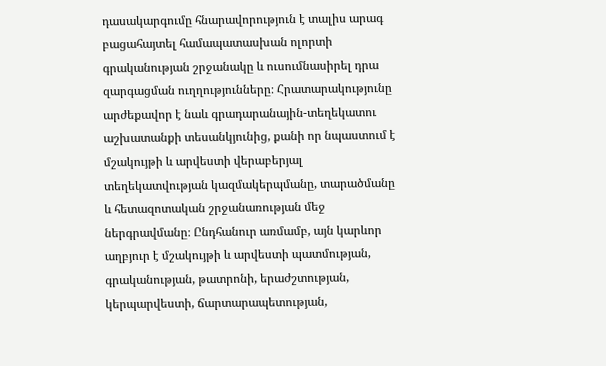դասակարգումը հնարավորություն է տալիս արագ բացահայտել համապատասխան ոլորտի գրականության շրջանակը և ուսումնասիրել դրա զարգացման ուղղությունները։ Հրատարակությունը արժեքավոր է նաև գրադարանային-տեղեկատու աշխատանքի տեսանկյունից, քանի որ նպաստում է մշակույթի և արվեստի վերաբերյալ տեղեկատվության կազմակերպմանը, տարածմանը և հետազոտական շրջանառության մեջ ներգրավմանը։ Ընդհանուր առմամբ, այն կարևոր աղբյուր է մշակույթի և արվեստի պատմության, գրականության, թատրոնի, երաժշտության, կերպարվեստի, ճարտարապետության,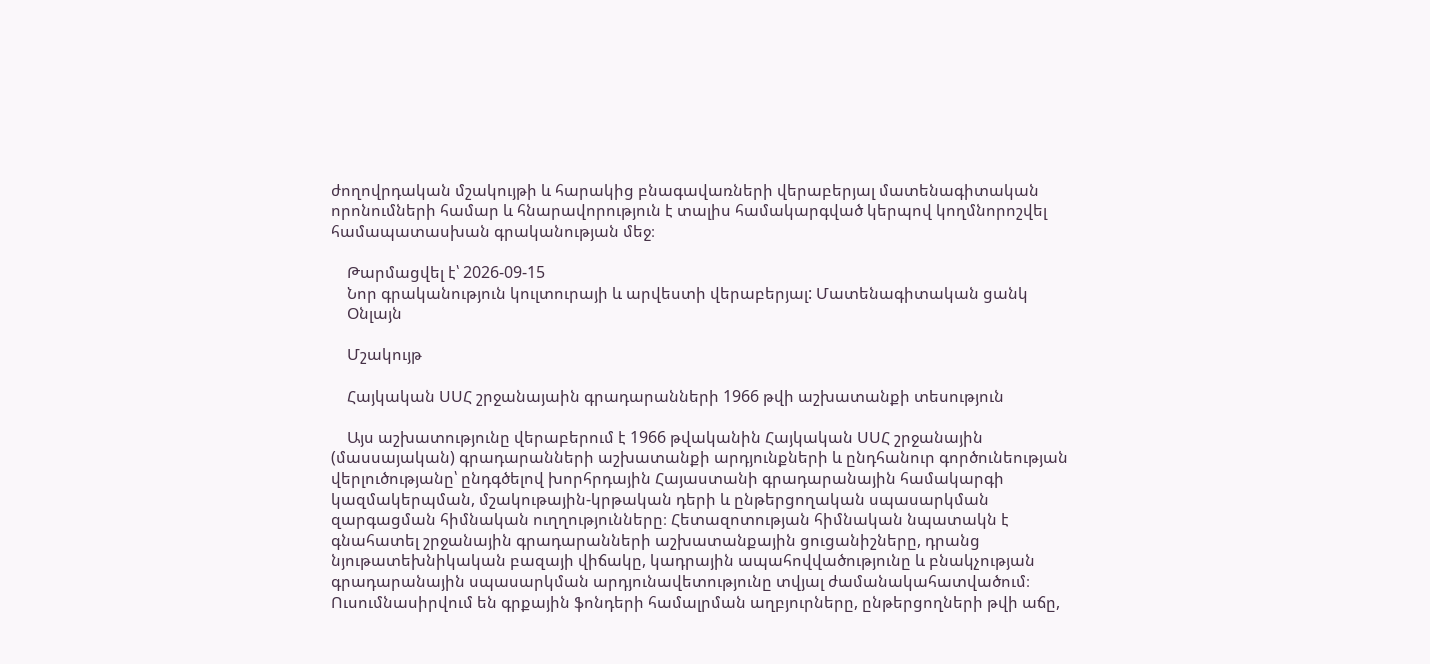ժողովրդական մշակույթի և հարակից բնագավառների վերաբերյալ մատենագիտական որոնումների համար և հնարավորություն է տալիս համակարգված կերպով կողմնորոշվել համապատասխան գրականության մեջ։

    Թարմացվել է՝ 2026-09-15
    Նոր գրականություն կուլտուրայի և արվեստի վերաբերյալ: Մատենագիտական ցանկ
    Օնլայն

    Մշակույթ

    Հայկական ՍՍՀ շրջանայաին գրադարանների 1966 թվի աշխատանքի տեսություն

    Այս աշխատությունը վերաբերում է 1966 թվականին Հայկական ՍՍՀ շրջանային (մասսայական) գրադարանների աշխատանքի արդյունքների և ընդհանուր գործունեության վերլուծությանը՝ ընդգծելով խորհրդային Հայաստանի գրադարանային համակարգի կազմակերպման, մշակութային-կրթական դերի և ընթերցողական սպասարկման զարգացման հիմնական ուղղությունները։ Հետազոտության հիմնական նպատակն է գնահատել շրջանային գրադարանների աշխատանքային ցուցանիշները, դրանց նյութատեխնիկական բազայի վիճակը, կադրային ապահովվածությունը և բնակչության գրադարանային սպասարկման արդյունավետությունը տվյալ ժամանակահատվածում։ Ուսումնասիրվում են գրքային ֆոնդերի համալրման աղբյուրները, ընթերցողների թվի աճը,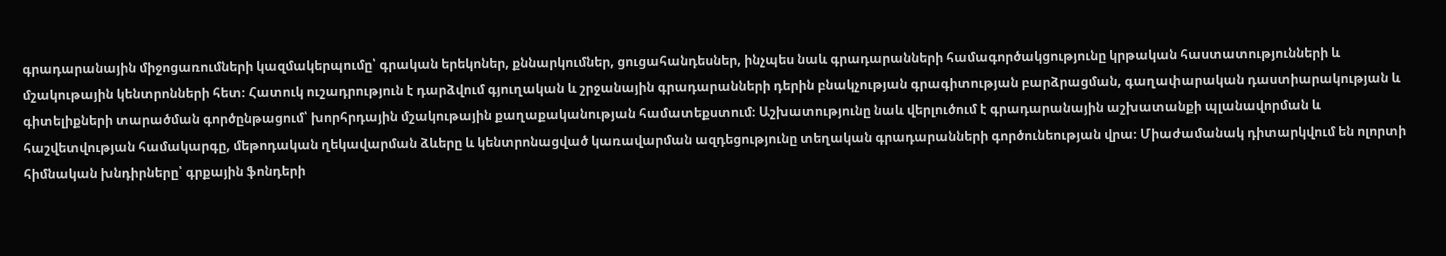գրադարանային միջոցառումների կազմակերպումը՝ գրական երեկոներ, քննարկումներ, ցուցահանդեսներ, ինչպես նաև գրադարանների համագործակցությունը կրթական հաստատությունների և մշակութային կենտրոնների հետ։ Հատուկ ուշադրություն է դարձվում գյուղական և շրջանային գրադարանների դերին բնակչության գրագիտության բարձրացման, գաղափարական դաստիարակության և գիտելիքների տարածման գործընթացում՝ խորհրդային մշակութային քաղաքականության համատեքստում։ Աշխատությունը նաև վերլուծում է գրադարանային աշխատանքի պլանավորման և հաշվետվության համակարգը, մեթոդական ղեկավարման ձևերը և կենտրոնացված կառավարման ազդեցությունը տեղական գրադարանների գործունեության վրա։ Միաժամանակ դիտարկվում են ոլորտի հիմնական խնդիրները՝ գրքային ֆոնդերի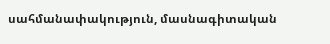սահմանափակություն, մասնագիտական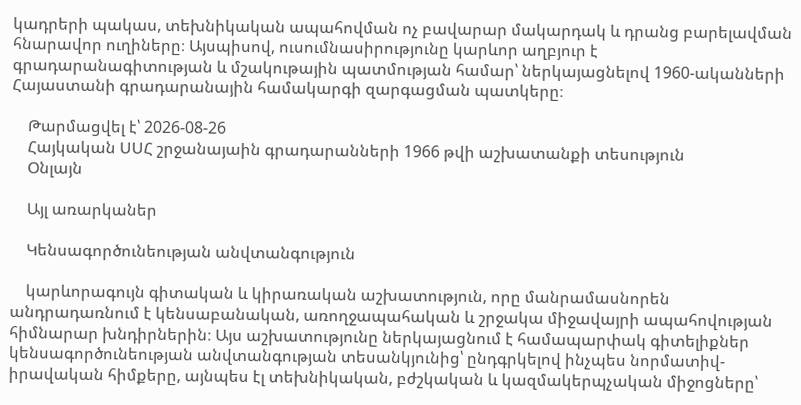կադրերի պակաս, տեխնիկական ապահովման ոչ բավարար մակարդակ և դրանց բարելավման հնարավոր ուղիները։ Այսպիսով, ուսումնասիրությունը կարևոր աղբյուր է գրադարանագիտության և մշակութային պատմության համար՝ ներկայացնելով 1960-ականների Հայաստանի գրադարանային համակարգի զարգացման պատկերը։

    Թարմացվել է՝ 2026-08-26
    Հայկական ՍՍՀ շրջանայաին գրադարանների 1966 թվի աշխատանքի տեսություն
    Օնլայն

    Այլ առարկաներ

    Կենսագործունեության անվտանգություն

    կարևորագույն գիտական և կիրառական աշխատություն, որը մանրամասնորեն անդրադառնում է կենսաբանական, առողջապահական և շրջակա միջավայրի ապահովության հիմնարար խնդիրներին։ Այս աշխատությունը ներկայացնում է համապարփակ գիտելիքներ կենսագործունեության անվտանգության տեսանկյունից՝ ընդգրկելով ինչպես նորմատիվ-իրավական հիմքերը, այնպես էլ տեխնիկական, բժշկական և կազմակերպչական միջոցները՝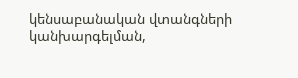կենսաբանական վտանգների կանխարգելման,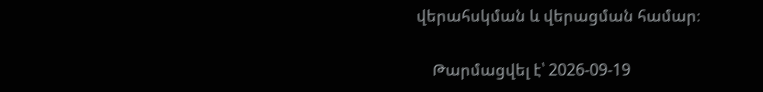վերահսկման և վերացման համար։

    Թարմացվել է՝ 2026-09-19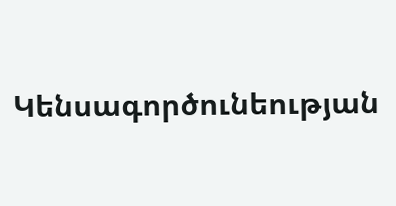Կենսագործունեության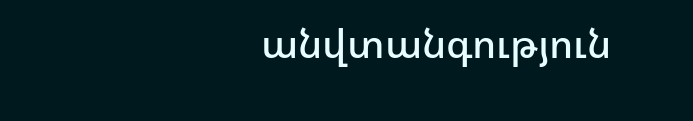անվտանգություն